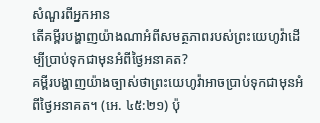សំណួរពីអ្នកអាន
តើគម្ពីរបង្ហាញយ៉ាងណាអំពីសមត្ថភាពរបស់ព្រះយេហូវ៉ាដើម្បីប្រាប់ទុកជាមុនអំពីថ្ងៃអនាគត?
គម្ពីរបង្ហាញយ៉ាងច្បាស់ថាព្រះយេហូវ៉ាអាចប្រាប់ទុកជាមុនអំពីថ្ងៃអនាគត។ (អេ. ៤៥:២១) ប៉ុ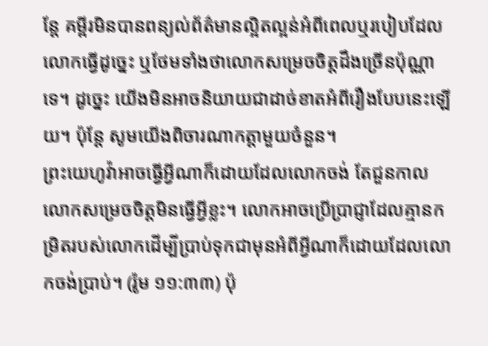ន្តែ គម្ពីរមិនបានពន្យល់ព័ត៌មានល្អិតល្អន់អំពីពេលឬរបៀបដែលលោកធ្វើដូច្នេះ ឬថែមទាំងថាលោកសម្រេចចិត្តដឹងច្រើនប៉ុណ្ណាទេ។ ដូច្នេះ យើងមិនអាចនិយាយជាដាច់ខាតអំពីរឿងបែបនេះឡើយ។ ប៉ុន្តែ សូមយើងពិចារណាកត្តាមួយចំនួន។
ព្រះយេហូវ៉ាអាចធ្វើអ្វីណាក៏ដោយដែលលោកចង់ តែជួនកាលលោកសម្រេចចិត្តមិនធ្វើអ្វីខ្លះ។ លោកអាចប្រើប្រាជ្ញាដែលគ្មានកម្រិតរបស់លោកដើម្បីប្រាប់ទុកជាមុនអំពីអ្វីណាក៏ដោយដែលលោកចង់ប្រាប់។ (រ៉ូម ១១:៣៣) ប៉ុ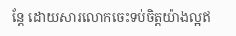ន្តែ ដោយសារលោកចេះទប់ចិត្តយ៉ាងល្អឥ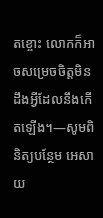តខ្ចោះ លោកក៏អាចសម្រេចចិត្តមិនដឹងអ្វីដែលនឹងកើតឡើង។—សូមពិនិត្យបន្ថែម អេសាយ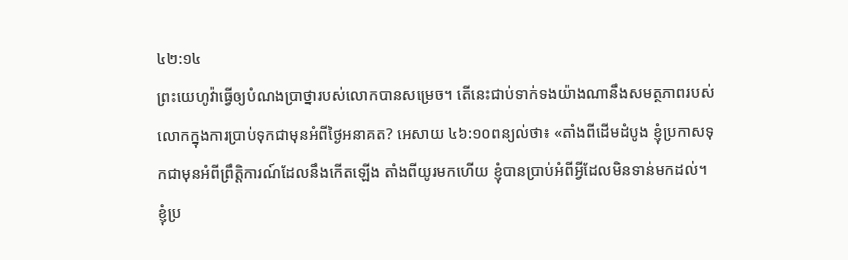៤២:១៤
ព្រះយេហូវ៉ាធ្វើឲ្យបំណងប្រាថ្នារបស់លោកបានសម្រេច។ តើនេះជាប់ទាក់ទងយ៉ាងណានឹងសមត្ថភាពរបស់លោកក្នុងការប្រាប់ទុកជាមុនអំពីថ្ងៃអនាគត? អេសាយ ៤៦:១០ពន្យល់ថា៖ «តាំងពីដើមដំបូង ខ្ញុំប្រកាសទុកជាមុនអំពីព្រឹត្តិការណ៍ដែលនឹងកើតឡើង តាំងពីយូរមកហើយ ខ្ញុំបានប្រាប់អំពីអ្វីដែលមិនទាន់មកដល់។ ខ្ញុំប្រ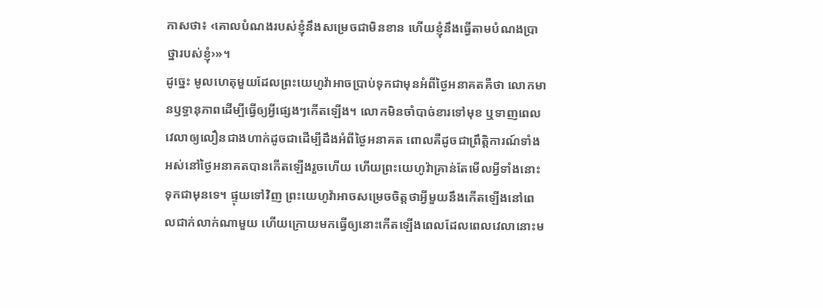កាសថា៖ ‹គោលបំណងរបស់ខ្ញុំនឹងសម្រេចជាមិនខាន ហើយខ្ញុំនឹងធ្វើតាមបំណងប្រាថ្នារបស់ខ្ញុំ›»។
ដូច្នេះ មូលហេតុមួយដែលព្រះយេហូវ៉ាអាចប្រាប់ទុកជាមុនអំពីថ្ងៃអនាគតគឺថា លោកមានឫទ្ធានុភាពដើម្បីធ្វើឲ្យអ្វីផ្សេងៗកើតឡើង។ លោកមិនចាំបាច់ខារទៅមុខ ឬទាញពេលវេលាឲ្យលឿនជាងហាក់ដូចជាដើម្បីដឹងអំពីថ្ងៃអនាគត ពោលគឺដូចជាព្រឹត្តិការណ៍ទាំងអស់នៅថ្ងៃអនាគតបានកើតឡើងរួចហើយ ហើយព្រះយេហូវ៉ាគ្រាន់តែមើលអ្វីទាំងនោះទុកជាមុនទេ។ ផ្ទុយទៅវិញ ព្រះយេហូវ៉ាអាចសម្រេចចិត្តថាអ្វីមួយនឹងកើតឡើងនៅពេលជាក់លាក់ណាមួយ ហើយក្រោយមកធ្វើឲ្យនោះកើតឡើងពេលដែលពេលវេលានោះម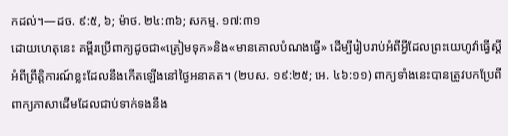កដល់។—ដច. ៩:៥, ៦; ម៉ាថ. ២៤:៣៦; សកម្ម. ១៧:៣១
ដោយហេតុនេះ គម្ពីរប្រើពាក្យដូចជា«ត្រៀមទុក»និង«មានគោលបំណងធ្វើ» ដើម្បីរៀបរាប់អំពីអ្វីដែលព្រះយេហូវ៉ាធ្វើស្ដីអំពីព្រឹត្តិការណ៍ខ្លះដែលនឹងកើតឡើងនៅថ្ងៃអនាគត។ (២បស. ១៩:២៥; អេ. ៤៦:១១) ពាក្យទាំងនេះបានត្រូវបកប្រែពីពាក្យភាសាដើមដែលជាប់ទាក់ទងនឹង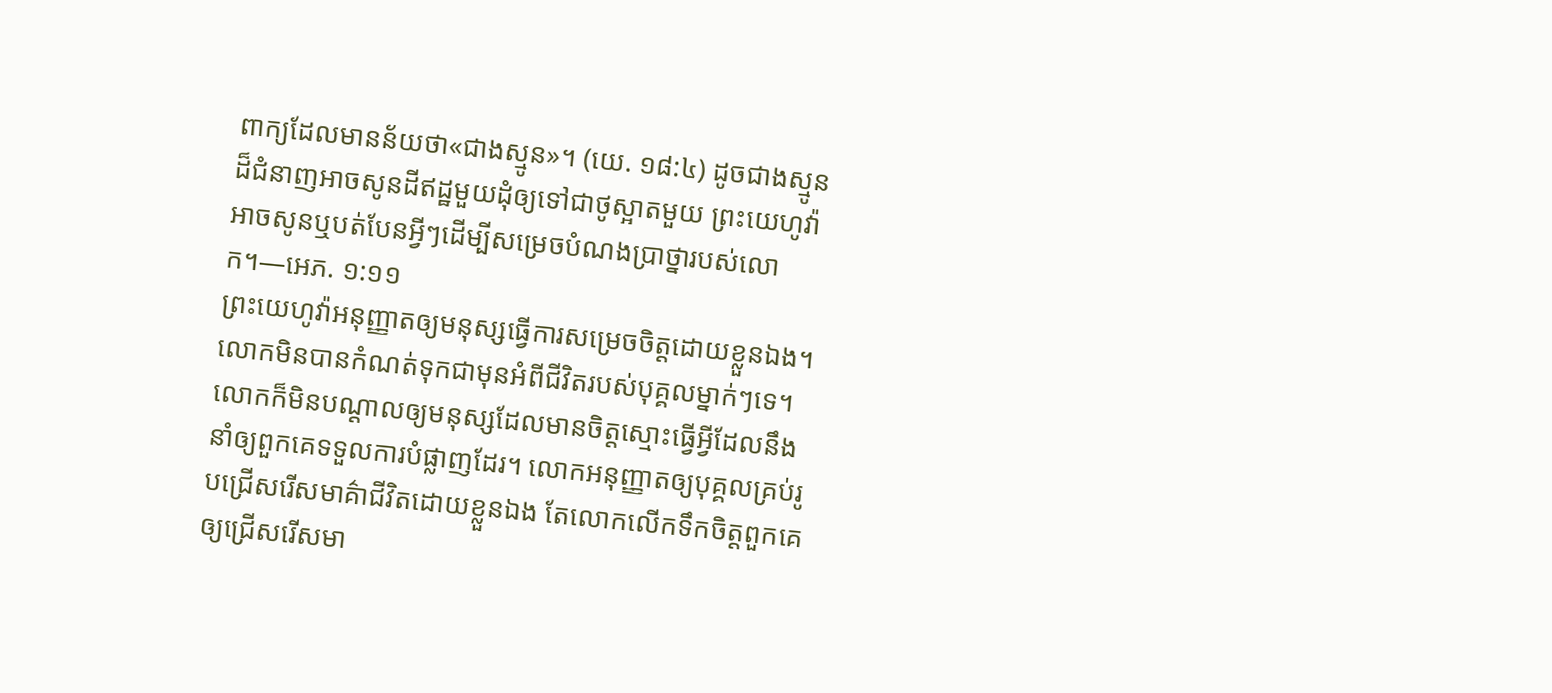ពាក្យដែលមានន័យថា«ជាងស្មូន»។ (យេ. ១៨:៤) ដូចជាងស្មូនដ៏ជំនាញអាចសូនដីឥដ្ឋមួយដុំឲ្យទៅជាថូស្អាតមួយ ព្រះយេហូវ៉ាអាចសូនឬបត់បែនអ្វីៗដើម្បីសម្រេចបំណងប្រាថ្នារបស់លោក។—អេភ. ១:១១
ព្រះយេហូវ៉ាអនុញ្ញាតឲ្យមនុស្សធ្វើការសម្រេចចិត្តដោយខ្លួនឯង។ លោកមិនបានកំណត់ទុកជាមុនអំពីជីវិតរបស់បុគ្គលម្នាក់ៗទេ។ លោកក៏មិនបណ្ដាលឲ្យមនុស្សដែលមានចិត្តស្មោះធ្វើអ្វីដែលនឹងនាំឲ្យពួកគេទទួលការបំផ្លាញដែរ។ លោកអនុញ្ញាតឲ្យបុគ្គលគ្រប់រូបជ្រើសរើសមាគ៌ាជីវិតដោយខ្លួនឯង តែលោកលើកទឹកចិត្តពួកគេឲ្យជ្រើសរើសមា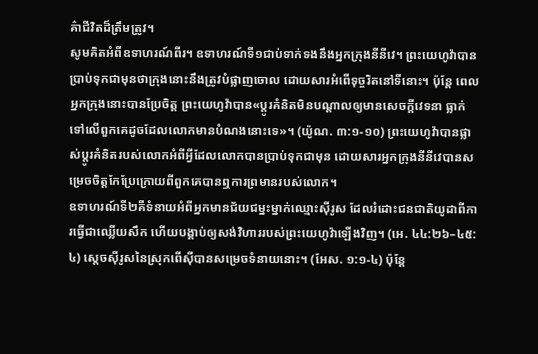គ៌ាជីវិតដ៏ត្រឹមត្រូវ។
សូមគិតអំពីឧទាហរណ៍ពីរ។ ឧទាហរណ៍ទី១ជាប់ទាក់ទងនឹងអ្នកក្រុងនីនីវេ។ ព្រះយេហូវ៉ាបានប្រាប់ទុកជាមុនថាក្រុងនោះនឹងត្រូវបំផ្លាញចោល ដោយសារអំពើទុច្ចរិតនៅទីនោះ។ ប៉ុន្តែ ពេលអ្នកក្រុងនោះបានប្រែចិត្ត ព្រះយេហូវ៉ាបាន«ប្ដូរគំនិតមិនបណ្ដាលឲ្យមានសេចក្ដីវេទនា ធ្លាក់ទៅលើពួកគេដូចដែលលោកមានបំណងនោះទេ»។ (យ៉ូណ. ៣:១-១០) ព្រះយេហូវ៉ាបានផ្លាស់ប្ដូរគំនិតរបស់លោកអំពីអ្វីដែលលោកបានប្រាប់ទុកជាមុន ដោយសារអ្នកក្រុងនីនីវេបានសម្រេចចិត្តកែប្រែក្រោយពីពួកគេបានឮការព្រមានរបស់លោក។
ឧទាហរណ៍ទី២គឺទំនាយអំពីអ្នកមានជ័យជម្នះម្នាក់ឈ្មោះស៊ីរូស ដែលរំដោះជនជាតិយូដាពីការធ្វើជាឈ្លើយសឹក ហើយបង្គាប់ឲ្យសង់វិហាររបស់ព្រះយេហូវ៉ាឡើងវិញ។ (អេ. ៤៤:២៦–៤៥:៤) ស្ដេចស៊ីរូសនៃស្រុកពើស៊ីបានសម្រេចទំនាយនោះ។ (អែស. ១:១-៤) ប៉ុន្តែ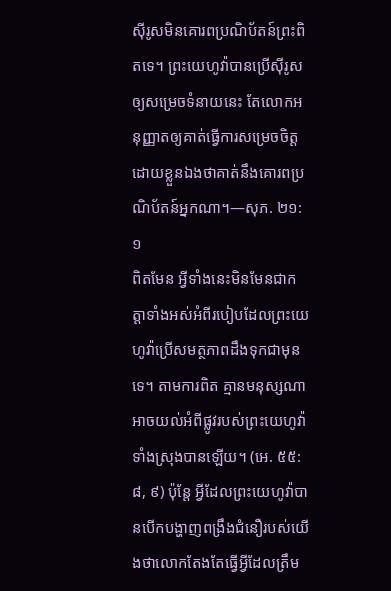ស៊ីរូសមិនគោរពប្រណិប័តន៍ព្រះពិតទេ។ ព្រះយេហូវ៉ាបានប្រើស៊ីរូសឲ្យសម្រេចទំនាយនេះ តែលោកអនុញ្ញាតឲ្យគាត់ធ្វើការសម្រេចចិត្តដោយខ្លួនឯងថាគាត់នឹងគោរពប្រណិប័តន៍អ្នកណា។—សុភ. ២១:១
ពិតមែន អ្វីទាំងនេះមិនមែនជាកត្តាទាំងអស់អំពីរបៀបដែលព្រះយេហូវ៉ាប្រើសមត្ថភាពដឹងទុកជាមុនទេ។ តាមការពិត គ្មានមនុស្សណាអាចយល់អំពីផ្លូវរបស់ព្រះយេហូវ៉ាទាំងស្រុងបានឡើយ។ (អេ. ៥៥:៨, ៩) ប៉ុន្តែ អ្វីដែលព្រះយេហូវ៉ាបានបើកបង្ហាញពង្រឹងជំនឿរបស់យើងថាលោកតែងតែធ្វើអ្វីដែលត្រឹម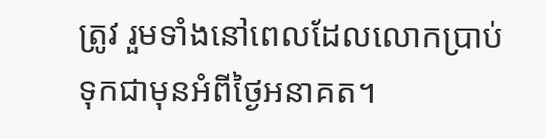ត្រូវ រួមទាំងនៅពេលដែលលោកប្រាប់ទុកជាមុនអំពីថ្ងៃអនាគត។